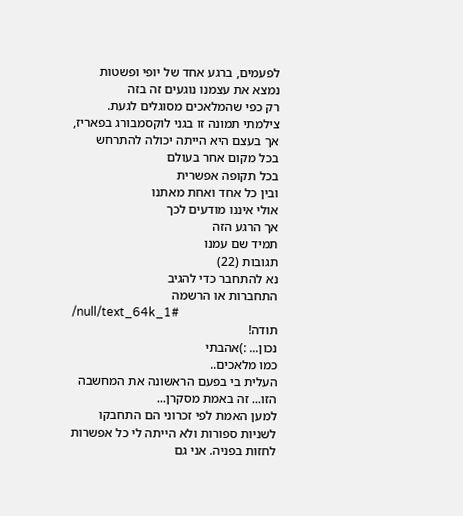לפעמים, ברגע אחד של יופי ופשטות
נמצא את עצמנו נוגעים זה בזה
רק כפי שהמלאכים מסוגלים לגעת.
צילמתי תמונה זו בגני לוקסמבורג בפאריז,
אך בעצם היא הייתה יכולה להתרחש
בכל מקום אחר בעולם
בכל תקופה אפשרית
ובין כל אחד ואחת מאתנו
אולי איננו מודעים לכך
אך הרגע הזה
תמיד שם עמנו
תגובות (22)
נא להתחבר כדי להגיב
התחברות או הרשמה
/null/text_64k_1#
תודה!
נכון... :)אהבתי
כמו מלאכים..
העלית בי בפעם הראשונה את המחשבה הזו... זה באמת מסקרן...
למען האמת לפי זכרוני הם התחבקו לשניות ספורות ולא הייתה לי כל אפשרות לחזות בפניה. אני גם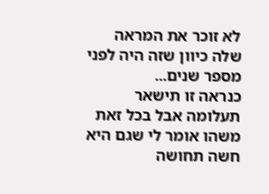לא זוכר את המראה שלה כיוון שזה היה לפני מספר שנים...
כנראה זו תישאר תעלומה אבל בכל זאת משהו אומר לי שגם היא חשה תחושה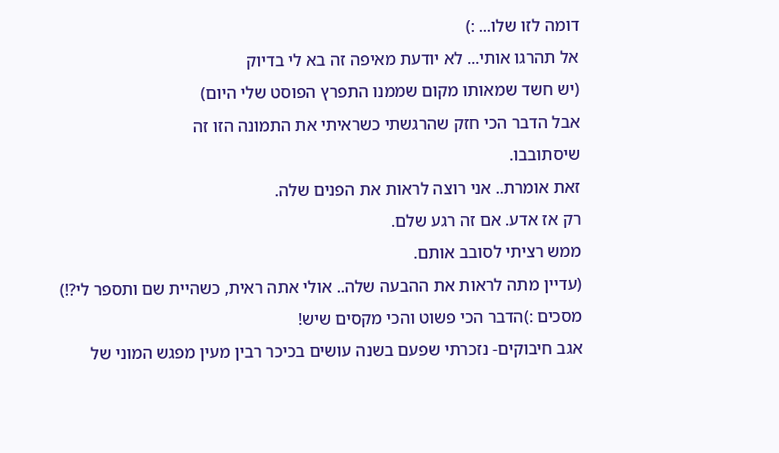דומה לזו שלו... :)
אל תהרגו אותי... לא יודעת מאיפה זה בא לי בדיוק
(יש חשד שמאותו מקום שממנו התפרץ הפוסט שלי היום)
אבל הדבר הכי חזק שהרגשתי כשראיתי את התמונה הזו זה
שיסתובבו.
זאת אומרת.. אני רוצה לראות את הפנים שלה.
רק אז אדע. אם זה רגע שלם.
ממש רציתי לסובב אותם.
(עדיין מתה לראות את ההבעה שלה.. אולי אתה ראית, כשהיית שם ותספר לי?!)
מסכים :)הדבר הכי פשוט והכי מקסים שיש!
אגב חיבוקים- נזכרתי שפעם בשנה עושים בכיכר רבין מעין מפגש המוני של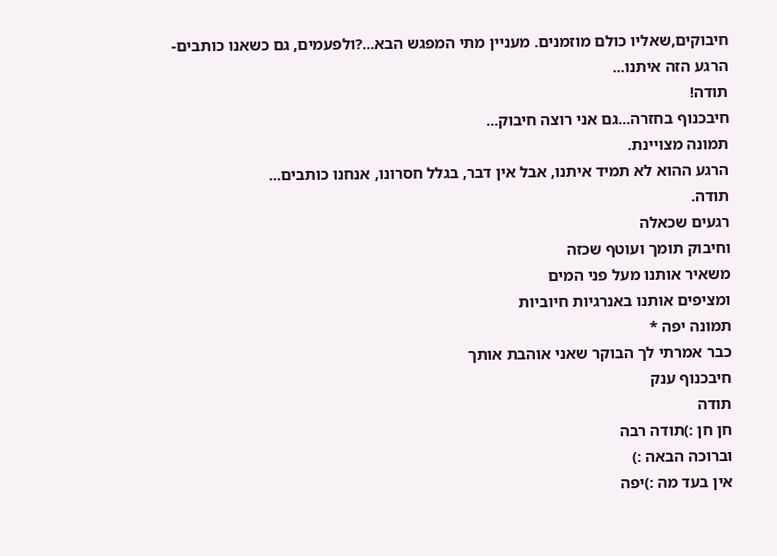חיבוקים,שאליו כולם מוזמנים. מעניין מתי המפגש הבא...?ולפעמים, גם כשאנו כותבים- הרגע הזה איתנו...
תודה!
חיבכנוף בחזרה...גם אני רוצה חיבוק...
תמונה מצויינת.
הרגע ההוא לא תמיד איתנו, אבל אין דבר, בגלל חסרונו, אנחנו כותבים...
תודה.
רגעים שכאלה
וחיבוק תומך ועוטף שכזה
משאיר אותנו מעל פני המים
ומציפים אותנו באנרגיות חיוביות
תמונה יפה *
כבר אמרתי לך הבוקר שאני אוהבת אותך
חיבכנוף ענק
תודה
חן חן :)תודה רבה
וברוכה הבאה :)
אין בעד מה :)יפה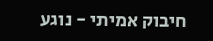חיבוק אמיתי - נוגע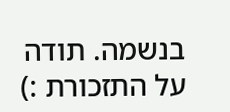בנשמה. תודה על התזכורת :)